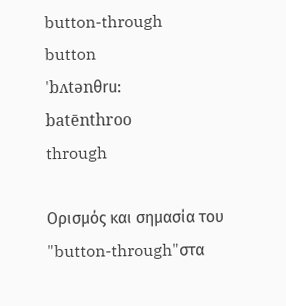button-through
button
'bʌtənθru:
batēnthroo
through

Ορισμός και σημασία του "button-through"στα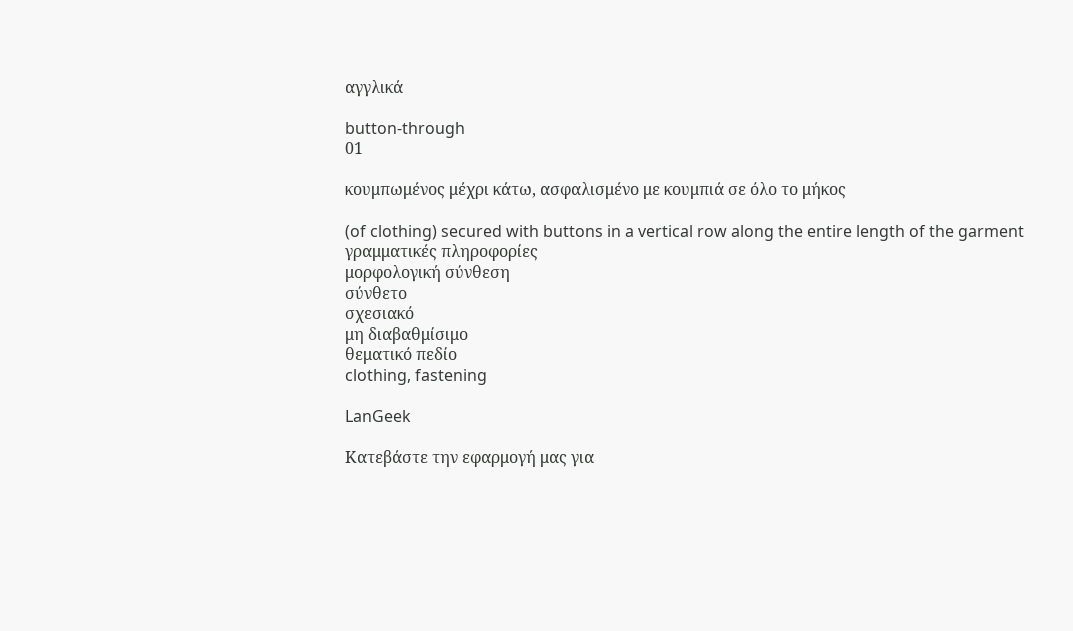αγγλικά

button-through
01

κουμπωμένος μέχρι κάτω, ασφαλισμένο με κουμπιά σε όλο το μήκος

(of clothing) secured with buttons in a vertical row along the entire length of the garment
γραμματικές πληροφορίες
μορφολογική σύνθεση
σύνθετο
σχεσιακό
μη διαβαθμίσιμο
θεματικό πεδίο
clothing, fastening

LanGeek

Κατεβάστε την εφαρμογή μας για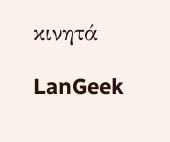κινητά

LanGeek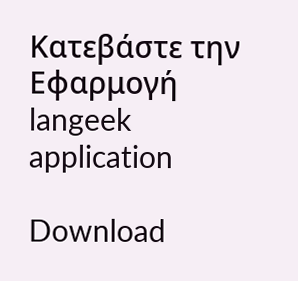Κατεβάστε την Εφαρμογή
langeek application

Download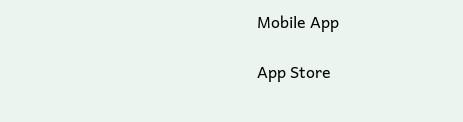Mobile App

App Store